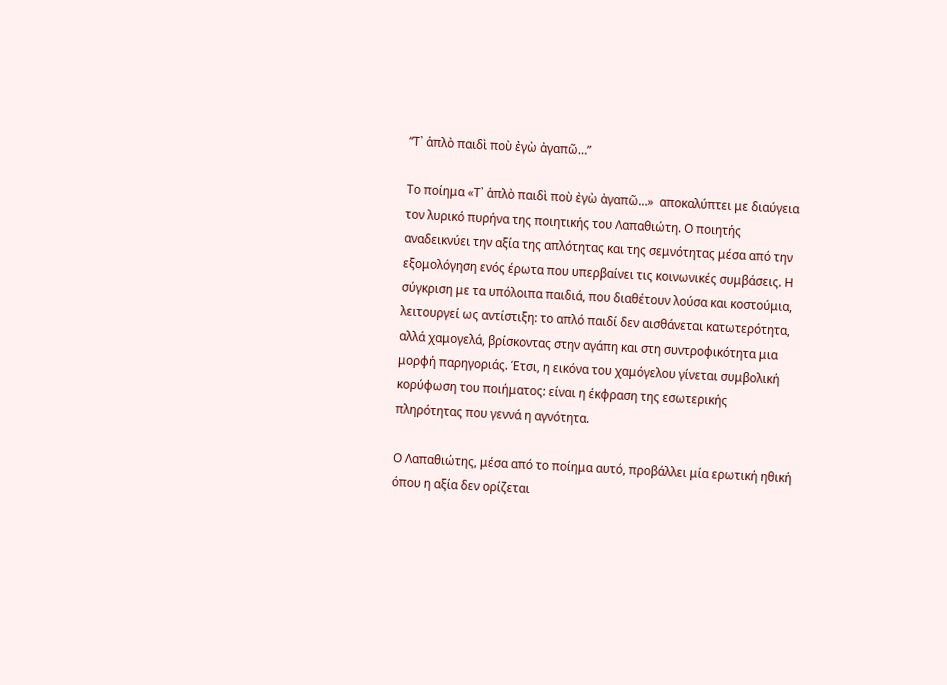“Τ᾿ ἁπλὸ παιδὶ ποὺ ἐγὼ ἀγαπῶ…”

Το ποίημα «Τ᾿ ἁπλὸ παιδὶ ποὺ ἐγὼ ἀγαπῶ…»  αποκαλύπτει με διαύγεια τον λυρικό πυρήνα της ποιητικής του Λαπαθιώτη. Ο ποιητής αναδεικνύει την αξία της απλότητας και της σεμνότητας μέσα από την εξομολόγηση ενός έρωτα που υπερβαίνει τις κοινωνικές συμβάσεις. Η σύγκριση με τα υπόλοιπα παιδιά, που διαθέτουν λούσα και κοστούμια, λειτουργεί ως αντίστιξη: το απλό παιδί δεν αισθάνεται κατωτερότητα, αλλά χαμογελά, βρίσκοντας στην αγάπη και στη συντροφικότητα μια μορφή παρηγοριάς. Έτσι, η εικόνα του χαμόγελου γίνεται συμβολική κορύφωση του ποιήματος: είναι η έκφραση της εσωτερικής πληρότητας που γεννά η αγνότητα.

Ο Λαπαθιώτης, μέσα από το ποίημα αυτό, προβάλλει μία ερωτική ηθική όπου η αξία δεν ορίζεται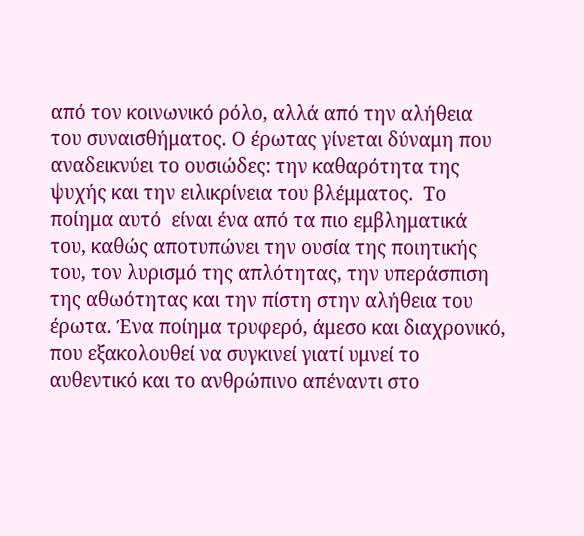από τον κοινωνικό ρόλο, αλλά από την αλήθεια του συναισθήματος. Ο έρωτας γίνεται δύναμη που αναδεικνύει το ουσιώδες: την καθαρότητα της ψυχής και την ειλικρίνεια του βλέμματος.  Το ποίημα αυτό  είναι ένα από τα πιο εμβληματικά του, καθώς αποτυπώνει την ουσία της ποιητικής του, τον λυρισμό της απλότητας, την υπεράσπιση της αθωότητας και την πίστη στην αλήθεια του έρωτα. Ένα ποίημα τρυφερό, άμεσο και διαχρονικό, που εξακολουθεί να συγκινεί γιατί υμνεί το αυθεντικό και το ανθρώπινο απέναντι στο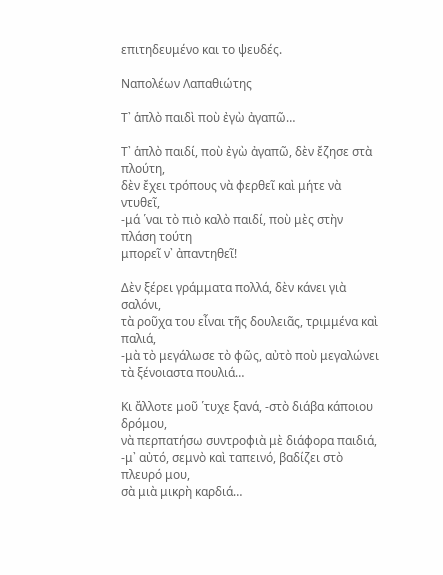επιτηδευμένο και το ψευδές.

Ναπολέων Λαπαθιώτης

Τ᾿ ἁπλὸ παιδὶ ποὺ ἐγὼ ἀγαπῶ…

Τ᾿ ἁπλὸ παιδί, ποὺ ἐγὼ ἀγαπῶ, δὲν ἔζησε στὰ πλούτη,
δὲν ἔχει τρόπους νὰ φερθεῖ καὶ μήτε νὰ ντυθεῖ,
-μά ῾ναι τὸ πιὸ καλὸ παιδί, ποὺ μὲς στὴν πλάση τούτη
μπορεῖ ν᾿ ἀπαντηθεῖ!

Δὲν ξέρει γράμματα πολλά, δὲν κάνει γιὰ σαλόνι,
τὰ ροῦχα του εἶναι τῆς δουλειᾶς, τριμμένα καὶ παλιά,
-μὰ τὸ μεγάλωσε τὸ φῶς, αὐτὸ ποὺ μεγαλώνει
τὰ ξένοιαστα πουλιά…

Κι ἄλλοτε μοῦ ῾τυχε ξανά, -στὸ διάβα κάποιου δρόμου,
νὰ περπατήσω συντροφιὰ μὲ διάφορα παιδιά,
-μ᾿ αὐτό, σεμνὸ καὶ ταπεινό, βαδίζει στὸ πλευρό μου,
σὰ μιὰ μικρὴ καρδιά…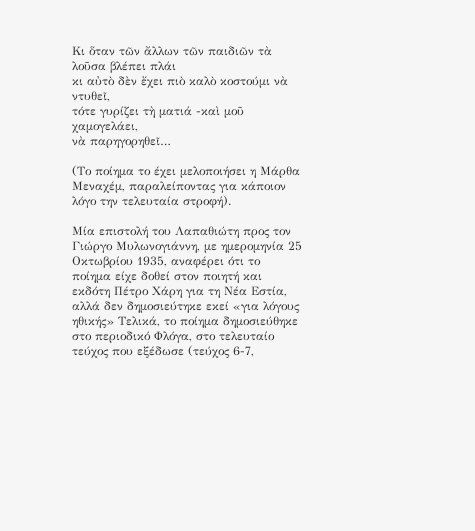Κι ὅταν τῶν ἄλλων τῶν παιδιῶν τὰ λοῦσα βλέπει πλάι
κι αὐτὸ δὲν ἔχει πιὸ καλὸ κοστούμι νὰ ντυθεῖ,
τότε γυρίζει τὴ ματιά -καὶ μοῦ χαμογελάει,
νὰ παρηγορηθεῖ…

(Το ποίημα το έχει μελοποιήσει η Μάρθα Μεναχέμ, παραλείποντας για κάποιον λόγο την τελευταία στροφή).

Μία επιστολή του Λαπαθιώτη προς τον Γιώργο Μυλωνογιάννη, με ημερομηνία 25 Οκτωβρίου 1935, αναφέρει ότι το ποίημα είχε δοθεί στον ποιητή και εκδότη Πέτρο Χάρη για τη Νέα Εστία, αλλά δεν δημοσιεύτηκε εκεί «για λόγους ηθικής» Τελικά, το ποίημα δημοσιεύθηκε στο περιοδικό Φλόγα, στο τελευταίο τεύχος που εξέδωσε (τεύχος 6-7,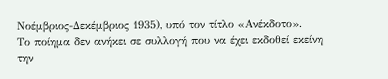Νοέμβριος-Δεκέμβριος 1935), υπό τον τίτλο «Ανέκδοτο».
Το ποίημα δεν ανήκει σε συλλογή που να έχει εκδοθεί εκείνη την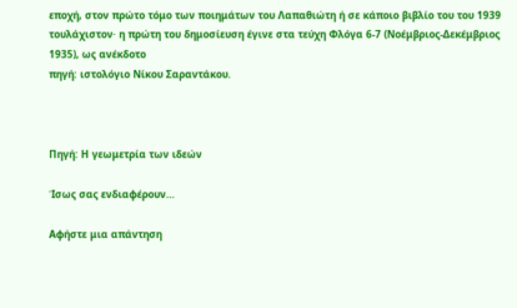εποχή, στον πρώτο τόμο των ποιημάτων του Λαπαθιώτη ή σε κάποιο βιβλίο του του 1939 τουλάχιστον· η πρώτη του δημοσίευση έγινε στα τεύχη Φλόγα 6-7 (Νοέμβριος-Δεκέμβριος 1935), ως ανέκδοτο
πηγή: ιστολόγιο Νίκου Σαραντάκου.



Πηγή: Η γεωμετρία των ιδεών

Ίσως σας ενδιαφέρουν…

Αφήστε μια απάντηση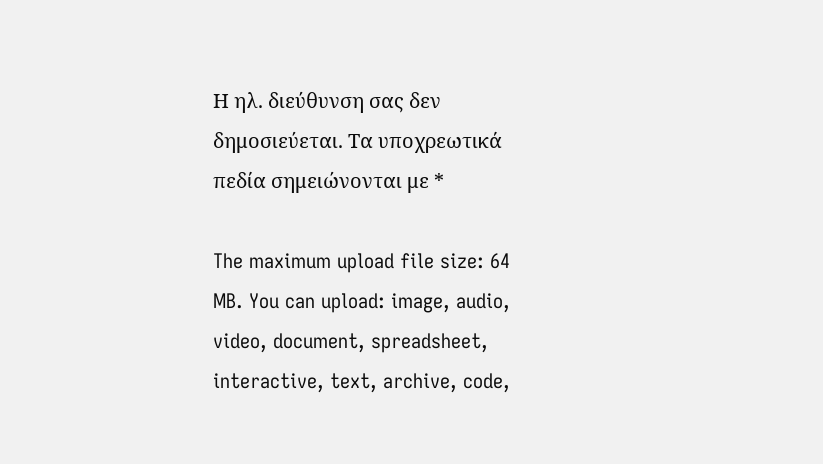Η ηλ. διεύθυνση σας δεν δημοσιεύεται. Τα υποχρεωτικά πεδία σημειώνονται με *

The maximum upload file size: 64 MB. You can upload: image, audio, video, document, spreadsheet, interactive, text, archive, code,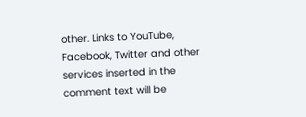other. Links to YouTube, Facebook, Twitter and other services inserted in the comment text will be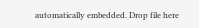automatically embedded. Drop file here